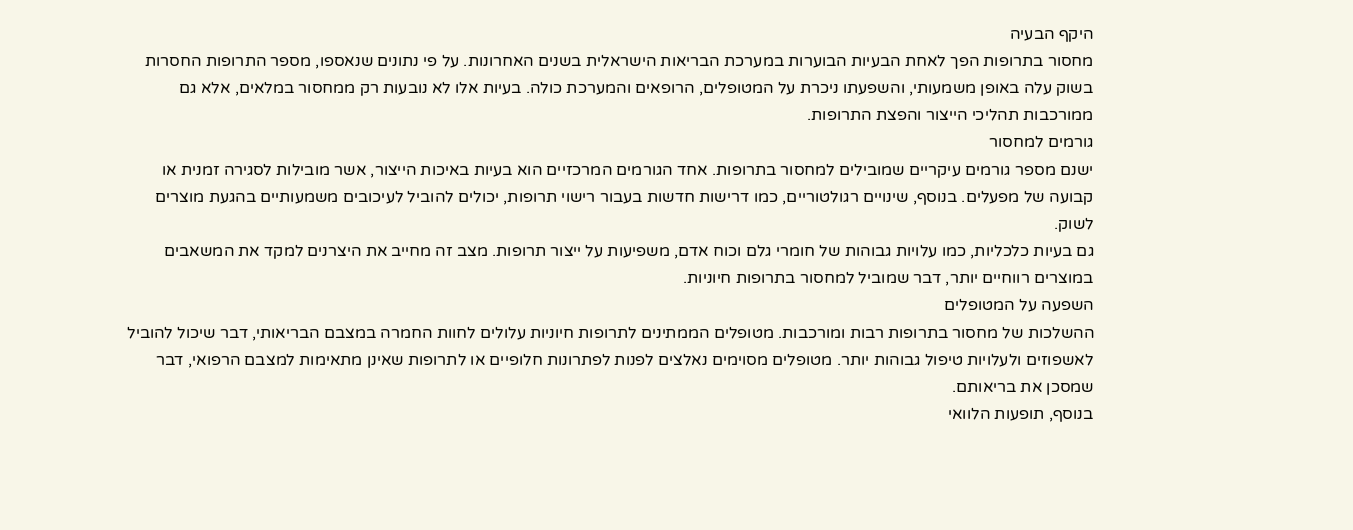היקף הבעיה
מחסור בתרופות הפך לאחת הבעיות הבוערות במערכת הבריאות הישראלית בשנים האחרונות. על פי נתונים שנאספו, מספר התרופות החסרות בשוק עלה באופן משמעותי, והשפעתו ניכרת על המטופלים, הרופאים והמערכת כולה. בעיות אלו לא נובעות רק ממחסור במלאים, אלא גם ממורכבות תהליכי הייצור והפצת התרופות.
גורמים למחסור
ישנם מספר גורמים עיקריים שמובילים למחסור בתרופות. אחד הגורמים המרכזיים הוא בעיות באיכות הייצור, אשר מובילות לסגירה זמנית או קבועה של מפעלים. בנוסף, שינויים רגולטוריים, כמו דרישות חדשות בעבור רישוי תרופות, יכולים להוביל לעיכובים משמעותיים בהגעת מוצרים לשוק.
גם בעיות כלכליות, כמו עלויות גבוהות של חומרי גלם וכוח אדם, משפיעות על ייצור תרופות. מצב זה מחייב את היצרנים למקד את המשאבים במוצרים רווחיים יותר, דבר שמוביל למחסור בתרופות חיוניות.
השפעה על המטופלים
ההשלכות של מחסור בתרופות רבות ומורכבות. מטופלים הממתינים לתרופות חיוניות עלולים לחוות החמרה במצבם הבריאותי, דבר שיכול להוביל לאשפוזים ולעלויות טיפול גבוהות יותר. מטופלים מסוימים נאלצים לפנות לפתרונות חלופיים או לתרופות שאינן מתאימות למצבם הרפואי, דבר שמסכן את בריאותם.
בנוסף, תופעות הלוואי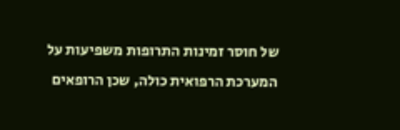של חוסר זמינות התרופות משפיעות על המערכת הרפואית כולה, שכן הרופאים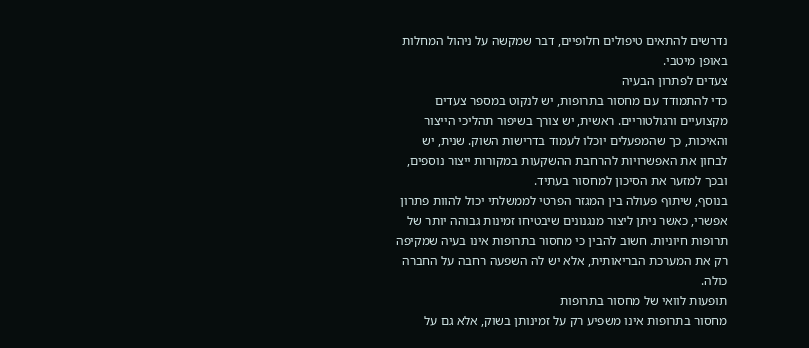נדרשים להתאים טיפולים חלופיים, דבר שמקשה על ניהול המחלות באופן מיטבי.
צעדים לפתרון הבעיה
כדי להתמודד עם מחסור בתרופות, יש לנקוט במספר צעדים מקצועיים ורגולטוריים. ראשית, יש צורך בשיפור תהליכי הייצור והאיכות, כך שהמפעלים יוכלו לעמוד בדרישות השוק. שנית, יש לבחון את האפשרויות להרחבת ההשקעות במקורות ייצור נוספים, ובכך למזער את הסיכון למחסור בעתיד.
בנוסף, שיתוף פעולה בין המגזר הפרטי לממשלתי יכול להוות פתרון אפשרי, כאשר ניתן ליצור מנגנונים שיבטיחו זמינות גבוהה יותר של תרופות חיוניות. חשוב להבין כי מחסור בתרופות אינו בעיה שמקיפה רק את המערכת הבריאותית, אלא יש לה השפעה רחבה על החברה כולה.
תופעות לוואי של מחסור בתרופות
מחסור בתרופות אינו משפיע רק על זמינותן בשוק, אלא גם על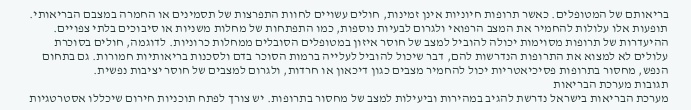בריאותם של המטופלים. כאשר תרופות חיוניות אינן זמינות, חולים עשויים לחוות התפרצות של תסמינים או החמרה במצבם הבריאותי. תופעות אלו עלולות להחמיר את המצב הרפואי ולגרום לבעיות נוספות, כמו התפתחות של מחלות משניות או סיבוכים בלתי צפויים.
ההיעדרות של תרופות מסוימות יכולה להוביל למצב של חוסר איזון במטופלים הסובלים ממחלות כרוניות. לדוגמה, חולים בסוכרת עלולים לא למצוא את התרופות הנדרשות להם, דבר שיכול להוביל לעלייה ברמות הסוכר בדם ולסכנות בריאותיות חמורות. גם בתחום הנפש, מחסור בתרופות פסיכיאטריות יכול להחמיר מצבים כגון דיכאון או חרדות, ולגרום למצבים של חוסר יציבות נפשית.
תגובות מערכת הבריאות
מערכת הבריאות בישראל נדרשת להגיב במהירות וביעילות למצב של מחסור בתרופות. יש צורך לפתח תוכניות חירום שיכללו אסטרטגיות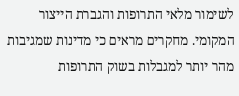לשימור מלאי התרופות והגברת הייצור המקומי. מחקרים מראים כי מדינות שמגיבות מהר יותר למגבלות בשוק התרופות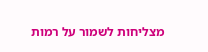מצליחות לשמור על רמות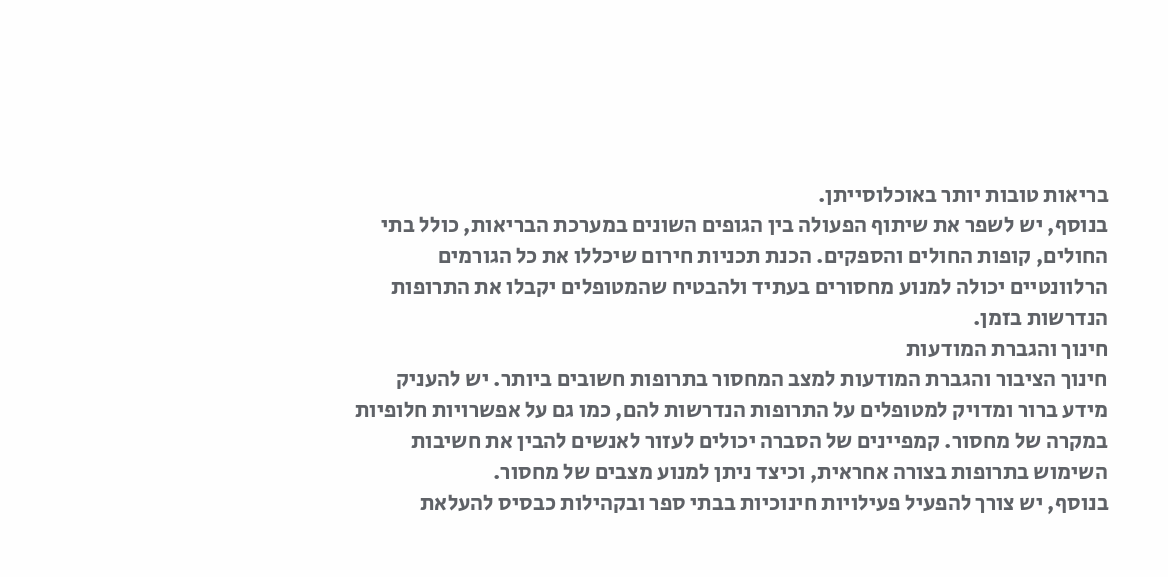בריאות טובות יותר באוכלוסייתן.
בנוסף, יש לשפר את שיתוף הפעולה בין הגופים השונים במערכת הבריאות, כולל בתי החולים, קופות החולים והספקים. הכנת תכניות חירום שיכללו את כל הגורמים הרלוונטיים יכולה למנוע מחסורים בעתיד ולהבטיח שהמטופלים יקבלו את התרופות הנדרשות בזמן.
חינוך והגברת המודעות
חינוך הציבור והגברת המודעות למצב המחסור בתרופות חשובים ביותר. יש להעניק מידע ברור ומדויק למטופלים על התרופות הנדרשות להם, כמו גם על אפשרויות חלופיות במקרה של מחסור. קמפיינים של הסברה יכולים לעזור לאנשים להבין את חשיבות השימוש בתרופות בצורה אחראית, וכיצד ניתן למנוע מצבים של מחסור.
בנוסף, יש צורך להפעיל פעילויות חינוכיות בבתי ספר ובקהילות כבסיס להעלאת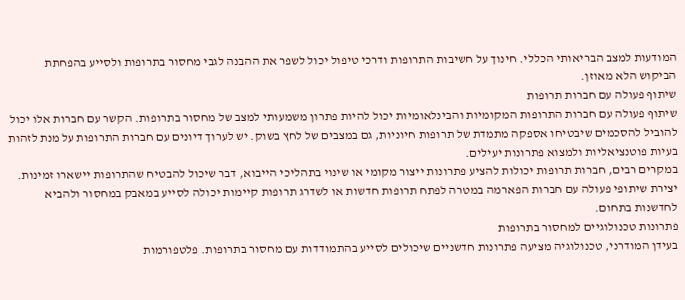המודעות למצב הבריאותי הכללי. חינוך על חשיבות התרופות ודרכי טיפול יכול לשפר את ההבנה לגבי מחסור בתרופות ולסייע בהפחתת הביקוש הלא מאוזן.
שיתוף פעולה עם חברות תרופות
שיתוף פעולה עם חברות התרופות המקומיות והבינלאומיות יכול להיות פתרון משמעותי למצב של מחסור בתרופות. הקשר עם חברות אלו יכול להוביל להסכמים שיבטיחו אספקה מתמדת של תרופות חיוניות, גם במצבים של לחץ בשוק. יש לערוך דיונים עם חברות התרופות על מנת לזהות בעיות פוטנציאליות ולמצוא פתרונות יעילים.
במקרים רבים, חברות תרופות יכולות להציע פתרונות ייצור מקומי או שינוי בתהליכי הייבוא, דבר שיכול להבטיח שהתרופות יישארו זמינות. יצירת שיתופי פעולה עם חברות הפארמה במטרה לפתח תרופות חדשות או לשדרג תרופות קיימות יכולה לסייע במאבק במחסור ולהביא לחדשנות בתחום.
פתרונות טכנולוגיים למחסור בתרופות
בעידן המודרני, טכנולוגיה מציעה פתרונות חדשניים שיכולים לסייע בהתמודדות עם מחסור בתרופות. פלטפורמות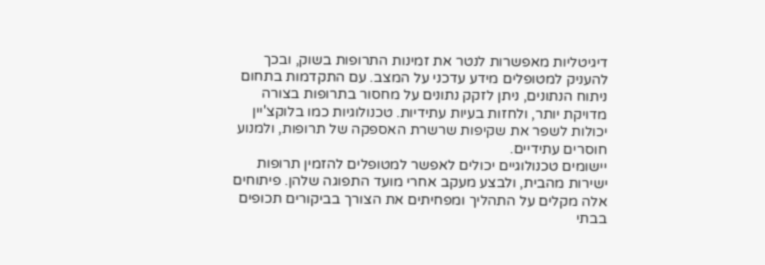דיגיטליות מאפשרות לנטר את זמינות התרופות בשוק, ובכך להעניק למטופלים מידע עדכני על המצב. עם התקדמות בתחום ניתוח הנתונים, ניתן לזקק נתונים על מחסור בתרופות בצורה מדויקת יותר, ולחזות בעיות עתידיות. טכנולוגיות כמו בלוקצ'יין יכולות לשפר את שקיפות שרשרת האספקה של תרופות, ולמנוע חוסרים עתידיים.
יישומים טכנולוגיים יכולים לאפשר למטופלים להזמין תרופות ישירות מהבית, ולבצע מעקב אחרי מועד התפוגה שלהן. פיתוחים אלה מקלים על התהליך ומפחיתים את הצורך בביקורים תכופים בבתי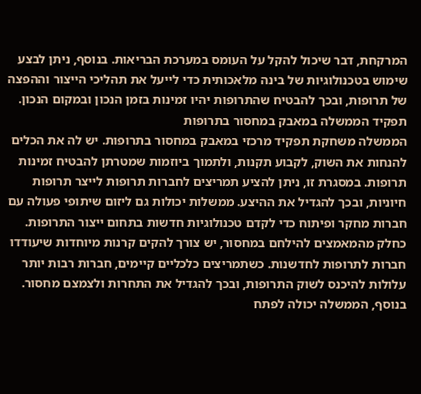המרקחת, דבר שיכול להקל על העומס במערכת הבריאות. בנוסף, ניתן לבצע שימוש בטכנולוגיות של בינה מלאכותית כדי לייעל את תהליכי הייצור וההפצה של תרופות, ובכך להבטיח שהתרופות יהיו זמינות בזמן הנכון ובמקום הנכון.
תפקיד הממשלה במאבק במחסור בתרופות
הממשלה משחקת תפקיד מרכזי במאבק במחסור בתרופות. יש לה את הכלים להנחות את השוק, לקבוע תקנות, ולתמוך ביוזמות שמטרתן להבטיח זמינות תרופות. במסגרת זו, ניתן להציע תמריצים לחברות תרופות לייצר תרופות חיוניות, ובכך להגדיל את ההיצע. ממשלות יכולות גם ליזום שיתופי פעולה עם חברות מחקר ופיתוח כדי לקדם טכנולוגיות חדשות בתחום ייצור התרופות.
כחלק מהמאמצים להילחם במחסור, יש צורך להקים קרנות מיוחדות שיעודדו חברות לתרופות לחדשנות. כשתמריצים כלכליים קיימים, חברות רבות יותר עלולות להיכנס לשוק התרופות, ובכך להגדיל את התחרות ולצמצם מחסור. בנוסף, הממשלה יכולה לפתח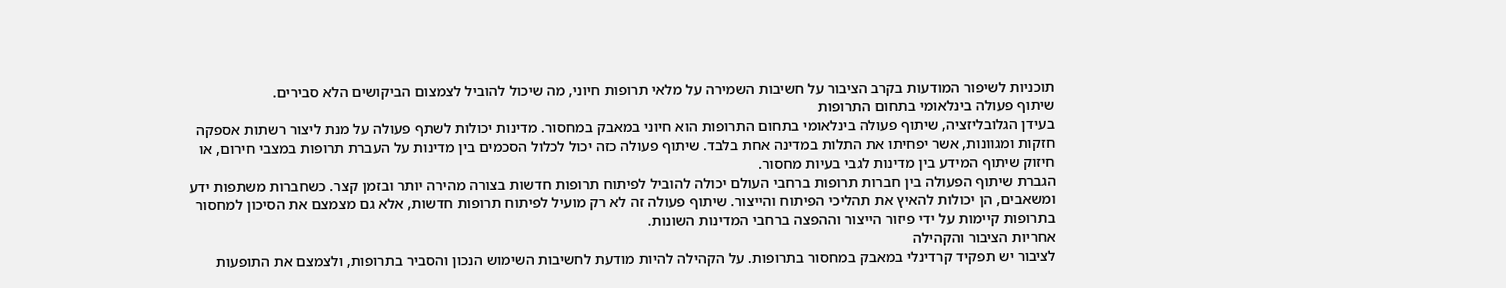תוכניות לשיפור המודעות בקרב הציבור על חשיבות השמירה על מלאי תרופות חיוני, מה שיכול להוביל לצמצום הביקושים הלא סבירים.
שיתוף פעולה בינלאומי בתחום התרופות
בעידן הגלובליזציה, שיתוף פעולה בינלאומי בתחום התרופות הוא חיוני במאבק במחסור. מדינות יכולות לשתף פעולה על מנת ליצור רשתות אספקה חזקות ומגוונות, אשר יפחיתו את התלות במדינה אחת בלבד. שיתוף פעולה כזה יכול לכלול הסכמים בין מדינות על העברת תרופות במצבי חירום, או חיזוק שיתוף המידע בין מדינות לגבי בעיות מחסור.
הגברת שיתוף הפעולה בין חברות תרופות ברחבי העולם יכולה להוביל לפיתוח תרופות חדשות בצורה מהירה יותר ובזמן קצר. כשחברות משתפות ידע ומשאבים, הן יכולות להאיץ את תהליכי הפיתוח והייצור. שיתוף פעולה זה לא רק מועיל לפיתוח תרופות חדשות, אלא גם מצמצם את הסיכון למחסור בתרופות קיימות על ידי פיזור הייצור וההפצה ברחבי המדינות השונות.
אחריות הציבור והקהילה
לציבור יש תפקיד קרדינלי במאבק במחסור בתרופות. על הקהילה להיות מודעת לחשיבות השימוש הנכון והסביר בתרופות, ולצמצם את התופעות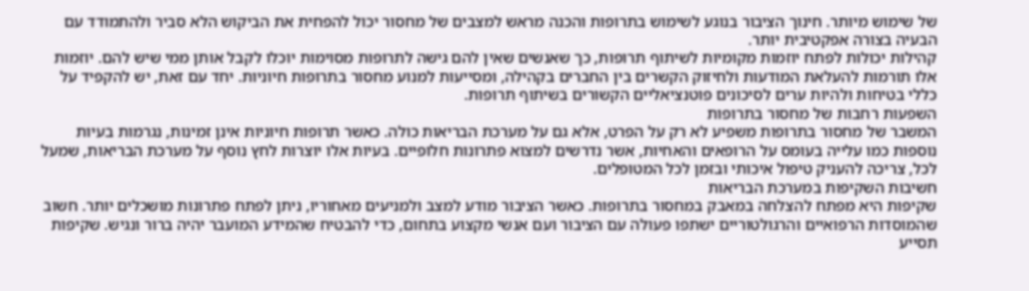של שימוש מיותר. חינוך הציבור בנוגע לשימוש בתרופות והכנה מראש למצבים של מחסור יכול להפחית את הביקוש הלא סביר ולהתמודד עם הבעיה בצורה אפקטיבית יותר.
קהילות יכולות לפתח יוזמות מקומיות לשיתוף תרופות, כך שאנשים שאין להם גישה לתרופות מסוימות יוכלו לקבל אותן ממי שיש להם. יוזמות אלו תורמות להעלאת המודעות ולחיזוק הקשרים בין החברים בקהילה, ומסייעות למנוע מחסור בתרופות חיוניות. יחד עם זאת, יש להקפיד על כללי בטיחות ולהיות ערים לסיכונים פוטנציאליים הקשורים בשיתוף תרופות.
השפעות רחבות של מחסור בתרופות
המשבר של מחסור בתרופות משפיע לא רק על הפרט, אלא גם על מערכת הבריאות כולה. כאשר תרופות חיוניות אינן זמינות, נגרמות בעיות נוספות כמו עלייה בעומס על הרופאים והאחיות, אשר נדרשים למצוא פתרונות חלופיים. בעיות אלו יוצרות לחץ נוסף על מערכת הבריאות, שמעל לכל, צריכה להעניק טיפול איכותי ובזמן לכל המטופלים.
חשיבות השקיפות במערכת הבריאות
שקיפות היא מפתח להצלחה במאבק במחסור בתרופות. כאשר הציבור מודע למצב ולמניעים מאחוריו, ניתן לפתח פתרונות מושכלים יותר. חשוב שהמוסדות הרפואיים והרגולטוריים ישתפו פעולה עם הציבור ועם אנשי מקצוע בתחום, כדי להבטיח שהמידע המועבר יהיה ברור ונגיש. שקיפות תסייע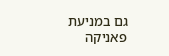גם במניעת פאניקה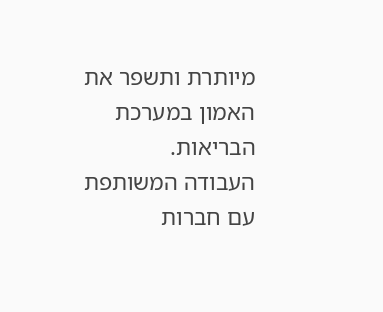מיותרת ותשפר את האמון במערכת הבריאות.
העבודה המשותפת עם חברות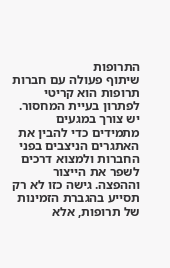התרופות
שיתוף פעולה עם חברות תרופות הוא קריטי לפתרון בעיית המחסור. יש צורך במגעים מתמידים כדי להבין את האתגרים הניצבים בפני החברות ולמצוא דרכים לשפר את הייצור וההפצה. גישה כזו לא רק תסייע בהגברת הזמינות של תרופות, אלא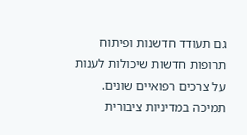גם תעודד חדשנות ופיתוח תרופות חדשות שיכולות לענות על צרכים רפואיים שונים.
תמיכה במדיניות ציבורית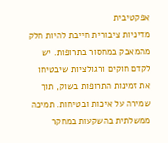אפקטיבית
מדיניות ציבורית חייבת להיות חלק מהמאבק במחסור בתרופות. יש לקדם חוקים ורגולציות שיבטיחו את זמינות התרופות בשוק, תוך שמירה על איכות ובטיחות. תמיכה ממשלתית בהשקעות במחקר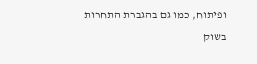ופיתוח, כמו גם בהגברת התחרות בשוק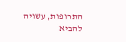התרופות, עשויה להביא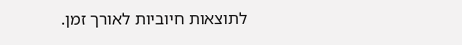לתוצאות חיוביות לאורך זמן.